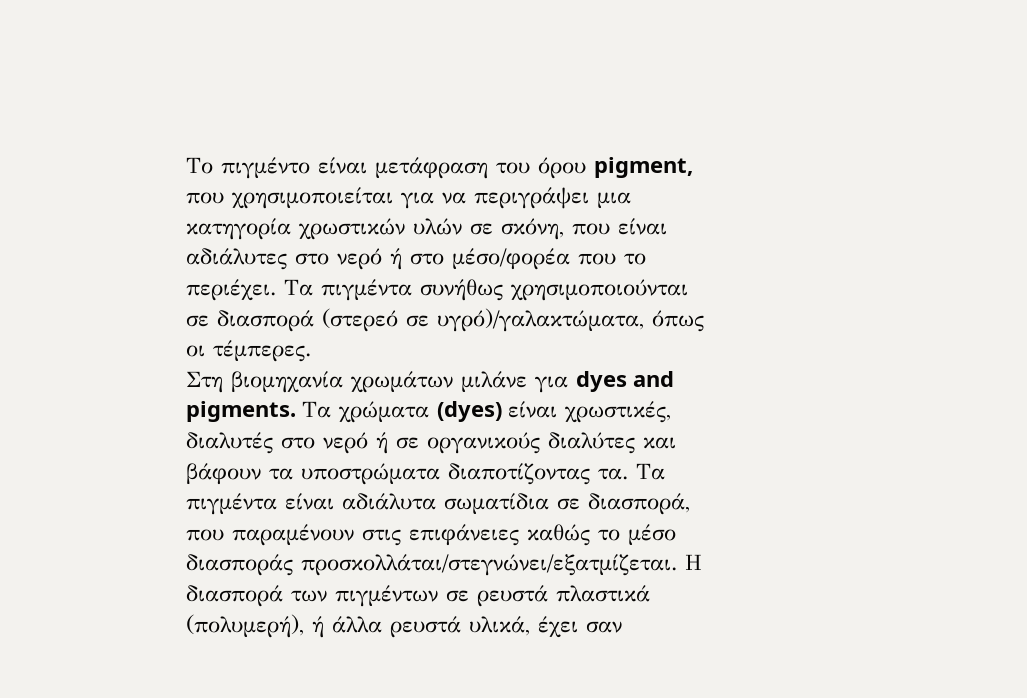Το πιγμέντο είναι μετάφραση του όρου pigment, που χρησιμοποιείται για να περιγράψει μια κατηγορία χρωστικών υλών σε σκόνη, που είναι αδιάλυτες στο νερό ή στο μέσο/φορέα που το περιέχει. Τα πιγμέντα συνήθως χρησιμοποιούνται σε διασπορά (στερεό σε υγρό)/γαλακτώματα, όπως οι τέμπερες.
Στη βιομηχανία χρωμάτων μιλάνε για dyes and pigments. Τα χρώματα (dyes) είναι χρωστικές, διαλυτές στο νερό ή σε οργανικούς διαλύτες και βάφουν τα υποστρώματα διαποτίζοντας τα. Τα πιγμέντα είναι αδιάλυτα σωματίδια σε διασπορά, που παραμένουν στις επιφάνειες καθώς το μέσο διασποράς προσκολλάται/στεγνώνει/εξατμίζεται. Η διασπορά των πιγμέντων σε ρευστά πλαστικά (πολυμερή), ή άλλα ρευστά υλικά, έχει σαν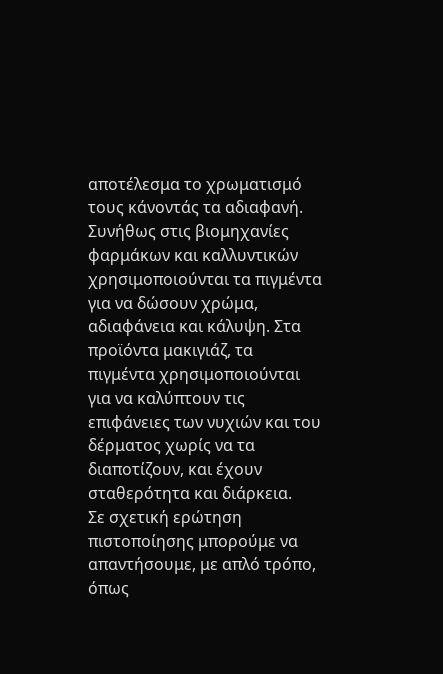αποτέλεσμα το χρωματισμό τους κάνοντάς τα αδιαφανή.
Συνήθως στις βιομηχανίες φαρμάκων και καλλυντικών χρησιμοποιούνται τα πιγμέντα για να δώσουν χρώμα, αδιαφάνεια και κάλυψη. Στα προϊόντα μακιγιάζ, τα πιγμέντα χρησιμοποιούνται για να καλύπτουν τις επιφάνειες των νυχιών και του δέρματος χωρίς να τα διαποτίζουν, και έχουν σταθερότητα και διάρκεια.
Σε σχετική ερώτηση πιστοποίησης μπορούμε να απαντήσουμε, με απλό τρόπο, όπως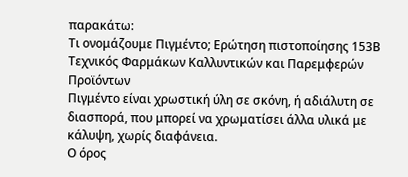παρακάτω:
Τι ονομάζουμε Πιγμέντο; Ερώτηση πιστοποίησης 153Β Τεχνικός Φαρμάκων Καλλυντικών και Παρεμφερών Προϊόντων
Πιγμέντο είναι χρωστική ύλη σε σκόνη, ή αδιάλυτη σε διασπορά, που μπορεί να χρωματίσει άλλα υλικά με κάλυψη, χωρίς διαφάνεια.
Ο όρος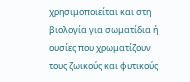χρησιμοποιείται και στη βιολογία για σωματίδια ή ουσίες που χρωματίζουν τους ζωικούς και φυτικούς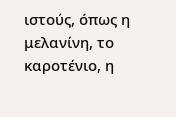ιστούς, όπως η μελανίνη, το καροτένιο, η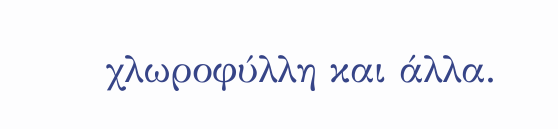χλωροφύλλη και άλλα.